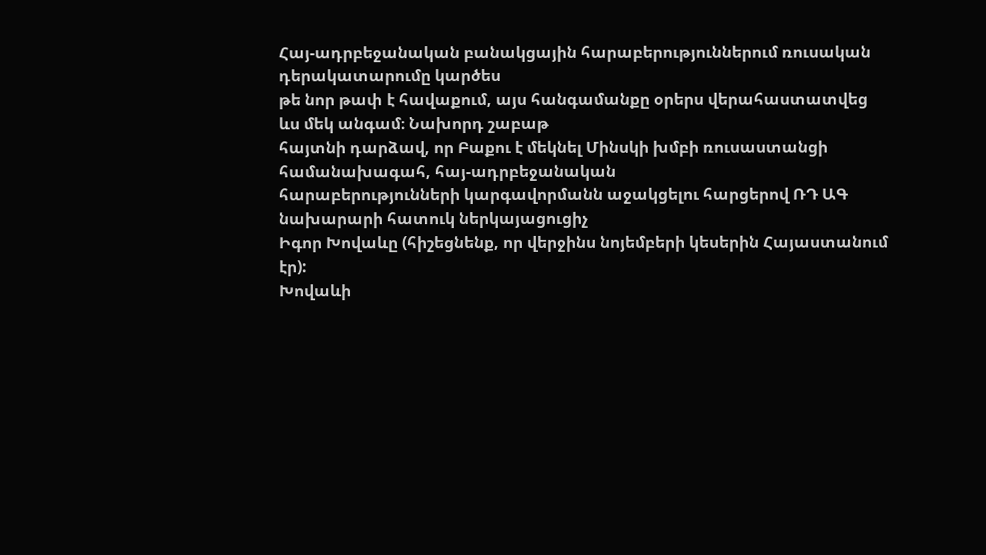Հայ-ադրբեջանական բանակցային հարաբերություններում ռուսական դերակատարումը կարծես
թե նոր թափ է հավաքում, այս հանգամանքը օրերս վերահաստատվեց ևս մեկ անգամ։ Նախորդ շաբաթ
հայտնի դարձավ, որ Բաքու է մեկնել Մինսկի խմբի ռուսաստանցի համանախագահ, հայ-ադրբեջանական
հարաբերությունների կարգավորմանն աջակցելու հարցերով ՌԴ ԱԳ նախարարի հատուկ ներկայացուցիչ
Իգոր Խովաևը (հիշեցնենք, որ վերջինս նոյեմբերի կեսերին Հայաստանում էր):
Խովաևի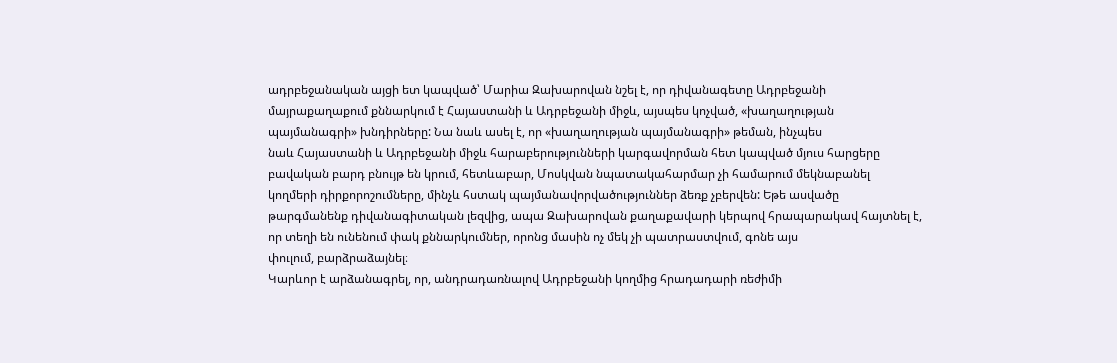ադրբեջանական այցի ետ կապված՝ Մարիա Զախարովան նշել է, որ դիվանագետը Ադրբեջանի
մայրաքաղաքում քննարկում է Հայաստանի և Ադրբեջանի միջև, այսպես կոչված, «խաղաղության
պայմանագրի» խնդիրները: Նա նաև ասել է, որ «խաղաղության պայմանագրի» թեման, ինչպես
նաև Հայաստանի և Ադրբեջանի միջև հարաբերությունների կարգավորման հետ կապված մյուս հարցերը
բավական բարդ բնույթ են կրում, հետևաբար, Մոսկվան նպատակահարմար չի համարում մեկնաբանել
կողմերի դիրքորոշումները, մինչև հստակ պայմանավորվածություններ ձեռք չբերվեն: Եթե ասվածը
թարգմանենք դիվանագիտական լեզվից, ապա Զախարովան քաղաքավարի կերպով հրապարակավ հայտնել է,
որ տեղի են ունենում փակ քննարկումներ, որոնց մասին ոչ մեկ չի պատրաստվում, գոնե այս
փուլում, բարձրաձայնել։
Կարևոր է արձանագրել, որ, անդրադառնալով Ադրբեջանի կողմից հրադադարի ռեժիմի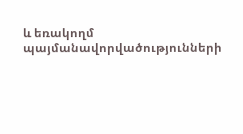և եռակողմ
պայմանավորվածությունների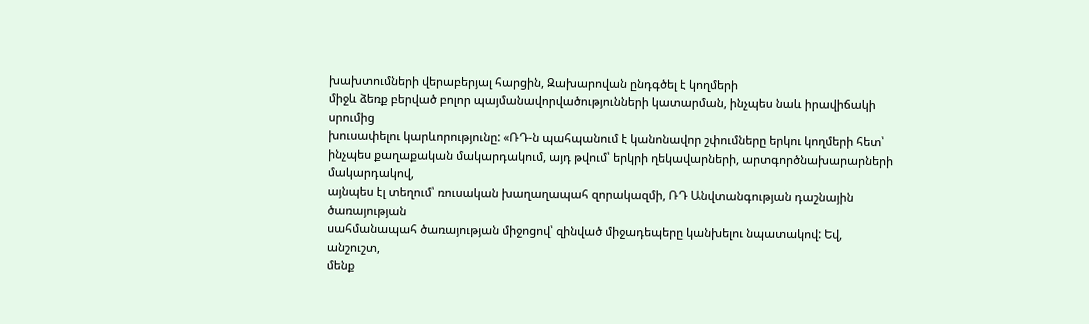խախտումների վերաբերյալ հարցին, Զախարովան ընդգծել է կողմերի
միջև ձեռք բերված բոլոր պայմանավորվածությունների կատարման, ինչպես նաև իրավիճակի սրումից
խուսափելու կարևորությունը: «ՌԴ-ն պահպանում է կանոնավոր շփումները երկու կողմերի հետ՝
ինչպես քաղաքական մակարդակում, այդ թվում՝ երկրի ղեկավարների, արտգործնախարարների մակարդակով,
այնպես էլ տեղում՝ ռուսական խաղաղապահ զորակազմի, ՌԴ Անվտանգության դաշնային ծառայության
սահմանապահ ծառայության միջոցով՝ զինված միջադեպերը կանխելու նպատակով: Եվ, անշուշտ,
մենք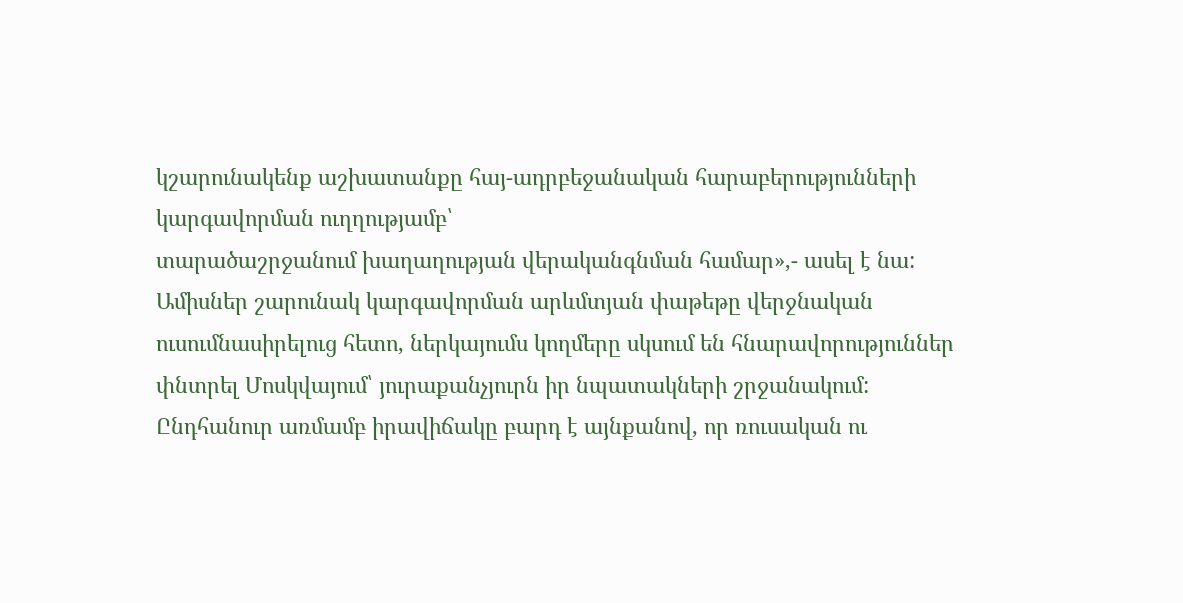կշարունակենք աշխատանքը հայ-ադրբեջանական հարաբերությունների կարգավորման ուղղությամբ՝
տարածաշրջանում խաղաղության վերականգնման համար»,- ասել է նա:
Ամիսներ շարունակ կարգավորման արևմտյան փաթեթը վերջնական ուսումնասիրելուց հետո, ներկայումս կողմերը սկսում են հնարավորություններ փնտրել Մոսկվայում՝ յուրաքանչյուրն իր նպատակների շրջանակում: Ընդհանուր առմամբ իրավիճակը բարդ է այնքանով, որ ռուսական ու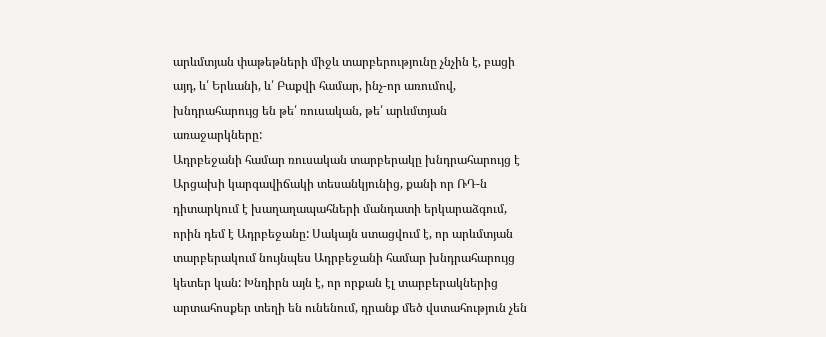արևմտյան փաթեթների միջև տարբերությունը չնչին է, բացի այդ, և՛ Երևանի, և՛ Բաքվի համար, ինչ-որ առումով, խնդրահարույց են թե՛ ռուսական, թե՛ արևմտյան առաջարկները:
Ադրբեջանի համար ռուսական տարբերակը խնդրահարույց է Արցախի կարգավիճակի տեսանկյունից, քանի որ ՌԴ-ն դիտարկում է խաղաղապահների մանդատի երկարաձգում, որին դեմ է Ադրբեջանը: Սակայն ստացվում է, որ արևմտյան տարբերակում նույնպես Ադրբեջանի համար խնդրահարույց կետեր կան: Խնդիրն այն է, որ որքան էլ տարբերակներից արտահոսքեր տեղի են ունենում, դրանք մեծ վստահություն չեն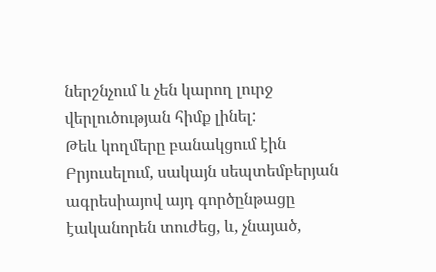ներշնչում և չեն կարող լուրջ վերլուծության հիմք լինել:
Թեև կողմերը բանակցում էին Բրյուսելում, սակայն սեպտեմբերյան ագրեսիայով այդ գործընթացը էականորեն տուժեց, և, չնայած,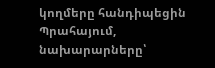կողմերը հանդիպեցին Պրահայում, նախարարները՝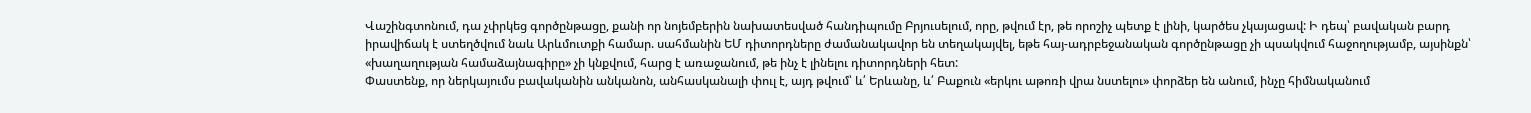Վաշինգտոնում, դա չփրկեց գործընթացը, քանի որ նոյեմբերին նախատեսված հանդիպումը Բրյուսելում, որը, թվում էր, թե որոշիչ պետք է լինի, կարծես չկայացավ: Ի դեպ՝ բավական բարդ իրավիճակ է ստեղծվում նաև Արևմուտքի համար. սահմանին ԵՄ դիտորդները ժամանակավոր են տեղակայվել, եթե հայ-ադրբեջանական գործընթացը չի պսակվում հաջողությամբ, այսինքն՝ «խաղաղության համաձայնագիրը» չի կնքվում, հարց է առաջանում, թե ինչ է լինելու դիտորդների հետ:
Փաստենք, որ ներկայումս բավականին անկանոն, անհասկանալի փուլ է, այդ թվում՝ և՛ Երևանը, և՛ Բաքուն «երկու աթոռի վրա նստելու» փորձեր են անում, ինչը հիմնականում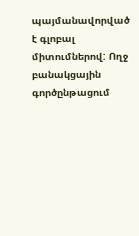պայմանավորված է գլոբալ միտումներով: Ողջ բանակցային գործընթացում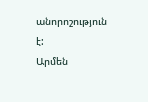անորոշություն է:
Արմեն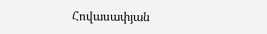Հովասափյան